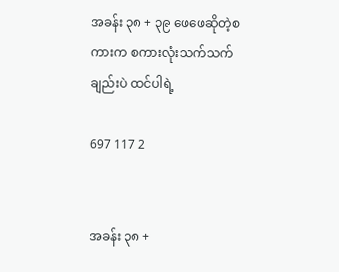အခန်း ၃၈ + ၃၉ ဖေဖေဆိုတဲ့စကားက စကားလုံးသက်သက်ချည်းပဲ ထင်ပါရဲ့

697 117 2


အခန်း ၃၈ +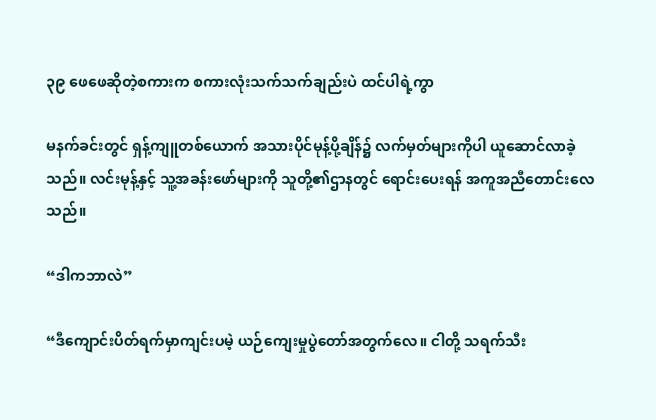၃၉ ဖေဖေဆိုတဲ့စကားက စကားလုံးသက်သက်ချည်းပဲ ထင်ပါရဲ့ကွာ

မနက်ခင်းတွင် ရှန့်ကျူတစ်ယောက် အသားပိုင်မုန့်ပို့ချိန်၌ လက်မှတ်များကိုပါ ယူဆောင်လာခဲ့သည်။ လင်းမုန့်နှင့် သူ့အခန်းဖော်များကို သူတို့၏ဌာနတွင် ရောင်းပေးရန် အကူအညီတောင်းလေသည်။

“ဒါကဘာလဲ”

“ဒီကျောင်းပိတ်ရက်မှာကျင်းပမဲ့ ယဉ်ကျေးမှုပွဲတော်အတွက်လေ။ ငါတို့ သရက်သီး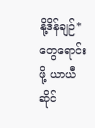နို့ဒိန်ချဉ်* တွေရောင်းဖို့ ယာယီဆိုင်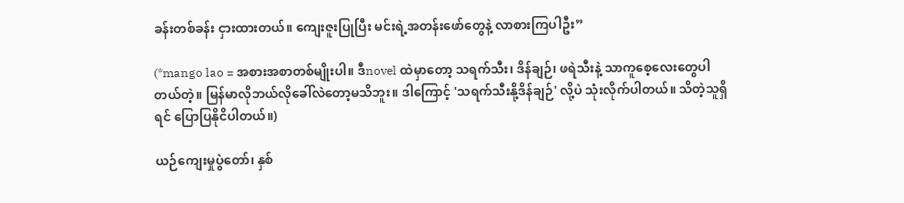ခန်းတစ်ခန်း ငှားထားတယ်။ ကျေးဇူးပြုပြီး မင်းရဲ့အတန်းဖော်တွေနဲ့ လာစားကြပါဦး”

(*mango lao = အစားအစာတစ်မျိုးပါ။ ဒီnovel ထဲမှာတော့ သရက်သီး၊ ဒိန်ချဉ်၊ ဖရဲသီးနဲ့ သာကူစေ့လေးတွေပါတယ်တဲ့။ မြန်မာလိုဘယ်လိုခေါ်လဲတော့မသိ‌ဘူး။ ဒါကြောင့် 'သရက်သီးနို့ဒိန်ချဉ်' လို့ပဲ သုံးလိုက်ပါတယ်။ သိတဲ့သူရှိရင် ပြောပြနိုငိပါတယ်။)

ယဉ်ကျေးမှုပွဲတော်၊ နှစ်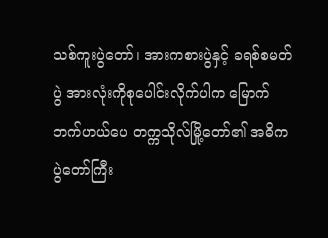သစ်ကူးပွဲတော်၊ အားကစားပွဲနှင့် ခရစ်စမတ်ပွဲ အားလုံးကိုစုပေါင်းလိုက်ပါက မြောက်ဘက်ဟယ်ပေ တက္ကသိုလ်မြို့‌တော်၏ အဓိကပွဲတော်ကြီး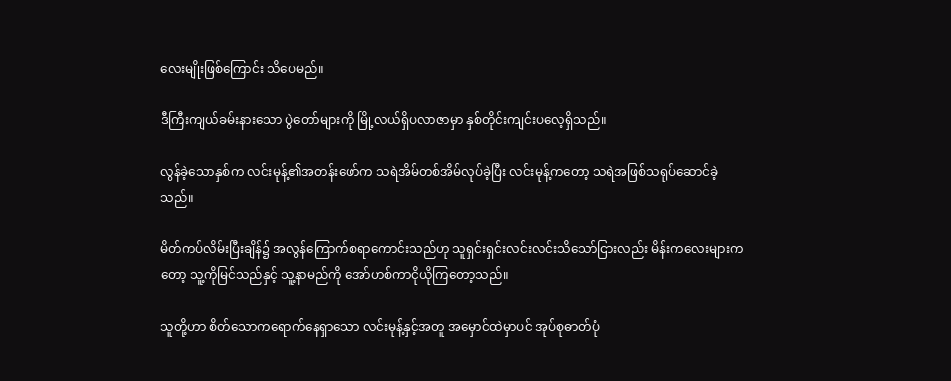လေးမျိုးဖြစ်ကြောင်း သိပေမည်။

ဒီကြီးကျယ်ခမ်းနားသော ပွဲတော်များကို မြို့လယ်ရှိပလာဇာမှာ နှစ်တိုင်းကျင်းပလေ့ရှိသည်။

လွန်ခဲ့သောနှစ်က လင်းမုန့်၏အတန်းဖော်က သရဲအိမ်တစ်အိမ်လုပ်ခဲ့ပြီး လင်းမုန့်ကတော့ သရဲအဖြစ်သရုပ်ဆောင်ခဲ့သည်။

မိတ်ကပ်လိမ်းပြီးချိန်၌ အလွန်ကြောက်စရာကောင်းသည်ဟု သူရှင်းရှင်းလင်းလင်းသိသော်ငြားလည်း မိန်းကလေးများ‌ကတော့ သူ့ကိုမြင်သည်နှင့် သူ့နာမည်ကို အော်ဟစ်ကာငိုယိုကြတော့သည်။

သူတို့ဟာ စိတ်သောကရောက်နေရှာသော လင်းမုန့်နှင့်အတူ အမှောင်ထဲမှာပင် အုပ်စုဓာတ်ပုံ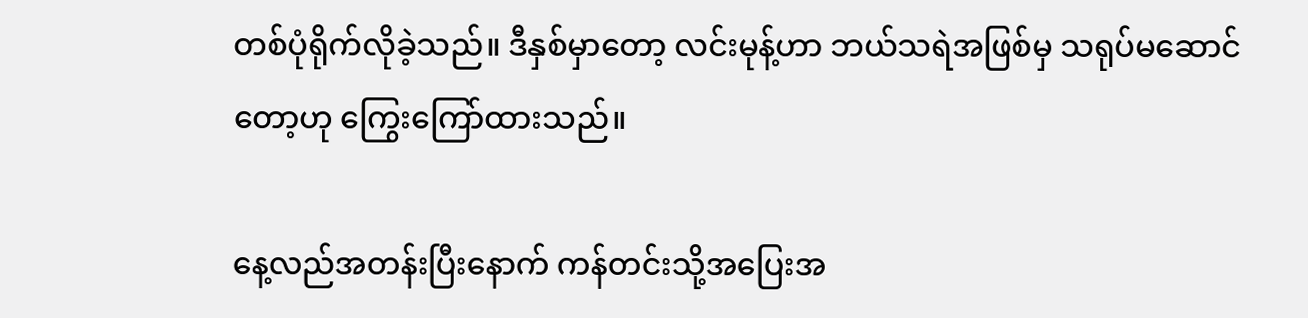တစ်ပုံရိုက်လိုခဲ့သည်။ ဒီနှစ်မှာတော့ လင်းမုန့်ဟာ ဘယ်သရဲအဖြစ်မှ သရုပ်မဆောင်တော့ဟု ကြွေးကြော်ထားသည်။

နေ့လည်အတန်းပြီးနောက် ကန်တင်းသို့အပြေးအ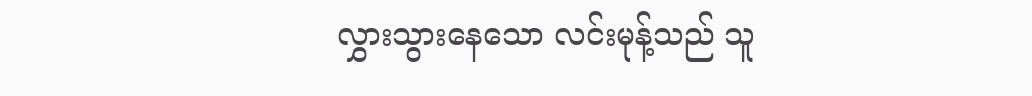လွှားသွားနေသော လင်းမုန့်သည် သူ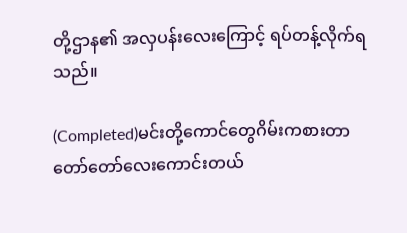တို့ဌာန၏ အလှပန်းလေးကြောင့် ရပ်တန့်လိုက်ရသည်။

(Completed)မင်းတို့ကောင်တွေဂိမ်းကစားတာတော်တော်လေးကောင်းတယ်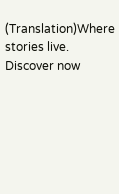(Translation)Where stories live. Discover now